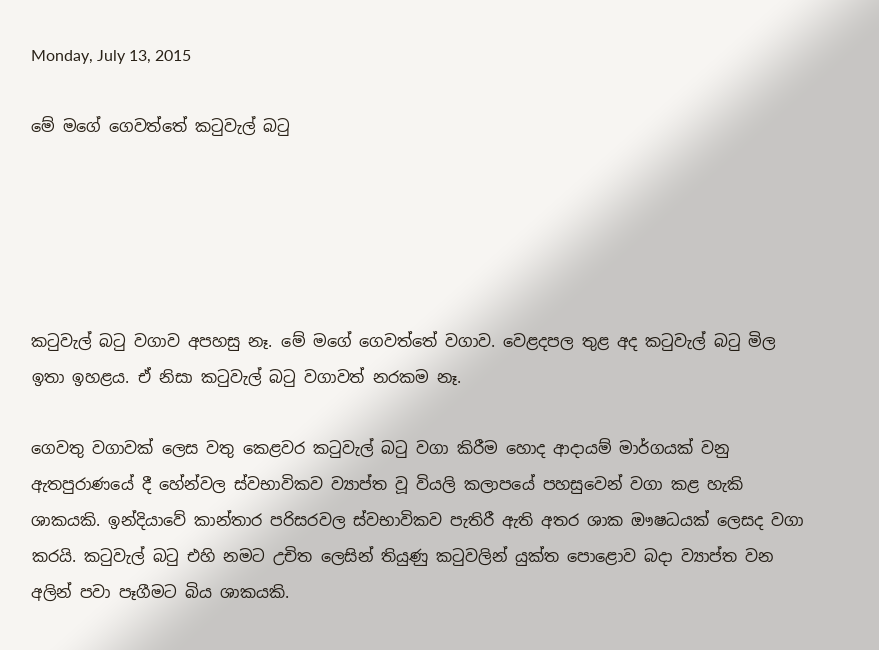Monday, July 13, 2015

මේ මගේ ගෙවත්තේ කටුවැල් බටු





කටුවැල් බටු වගාව අපහසු නෑ. මේ මගේ ගෙවත්තේ වගාව. වෙළදපල තුළ අද කටුවැල් බටු මිල ඉතා ඉහළය. ඒ නිසා කටුවැල් බටු වගාවත් නරකම නෑ.

ගෙවතු වගාවක් ලෙස වතු කෙළවර කටුවැල් බටු වගා කිරීම හොද ආදායම් මාර්ගයක් වනු ඇතපුරාණයේ දී හේන්වල ස්වභාවිකව ව්‍යාප්ත වූ වියලි කලාපයේ පහසුවෙන් වගා කළ හැකි ශාකයකි. ඉන්දියාවේ කාන්තාර පරිසරවල ස්වභාවිකව පැතිරී ඇති අතර ශාක ඖෂධයක් ලෙසද වගා කරයි. කටුවැල් බටු එහි නමට උචිත ලෙසින් තියුණු කටුවලින් යුක්ත පොළොව බදා ව්‍යාප්ත වන අලින් පවා පෑගීමට බිය ශාකයකි.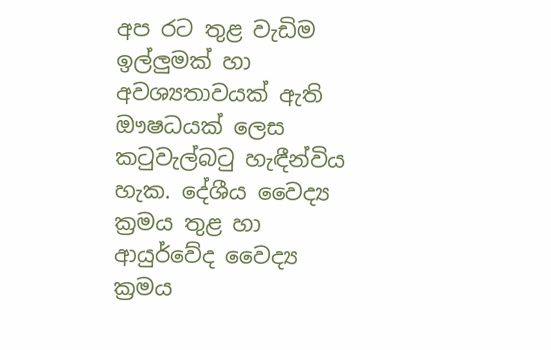අප රට තුළ වැඩිම ඉල්ලුමක් හා අවශ්‍යතාවයක් ඇති ඖෂධයක් ලෙස කටුවැල්බටු හැඳීන්විය හැක. දේශීය වෛද්‍ය ක්‍රමය තුළ හා ආයුර්වේද වෛද්‍ය ක්‍රමය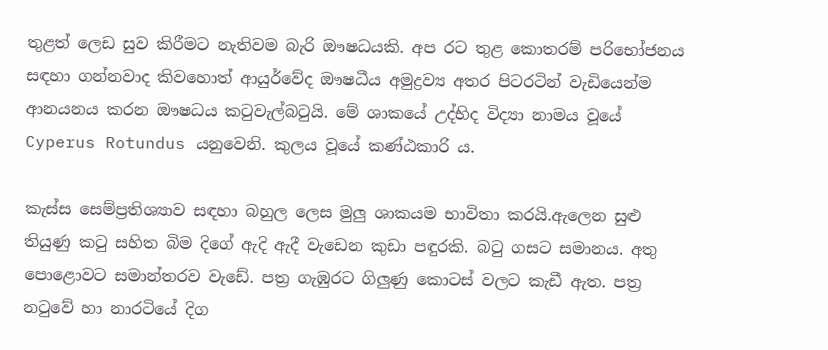තුළත් ලෙඩ සුව කිරීමට නැතිවම බැරි ඖෂධයකි. අප රට තුළ කොතරම් පරිභෝජනය සඳහා ගන්නවාද කිවහොත් ආයුර්වේද ඖෂධීය අමුද්‍රව්‍ය අතර පිටරටින් වැඩියෙන්ම ආනයනය කරන ඖෂධය කටුවැල්බටුයි. මේ ශාකයේ උද්භිද විද්‍යා නාමය වූයේ Cyperus Rotundus යනුවෙනි. කුලය වූයේ කණ්ඨකාරි ය.

කැස්ස සෙම්ප්‍රතිශ්‍යාව සඳහා බහුල ලෙස මුලු ශාකයම භාවිතා කරයි.ඇලෙන සුළු තියුණු කටු සහිත බිම දිගේ ඇදි ඇදී වැඩෙන කුඩා පඳුරකි. බටු ගසට සමානය. අතු පොළොවට සමාන්තරව වැඩේ. පත්‍ර ගැඹුරට ගිලුණු කොටස් වලට කැඩී ඇත. පත්‍ර නටුවේ හා නාරටියේ දිග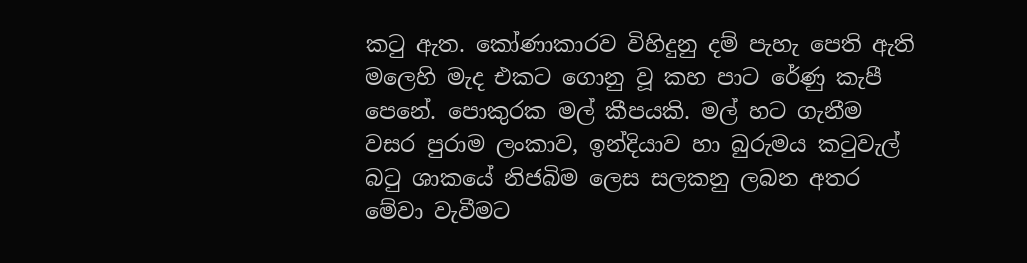කටු ඇත. කෝණාකාරව විහිදුනු දම් පැහැ පෙති ඇති මලෙහි මැද එකට ගොනු වූ කහ පාට රේණු කැපී පෙනේ. පොකුරක මල් කීපයකි. මල් හට ගැනීම වසර පුරාම ලංකාව, ඉන්දියාව හා බුරුමය කටුවැල් බටු ශාකයේ නිජබිම ලෙස සලකනු ලබන අතර මේවා වැවීමට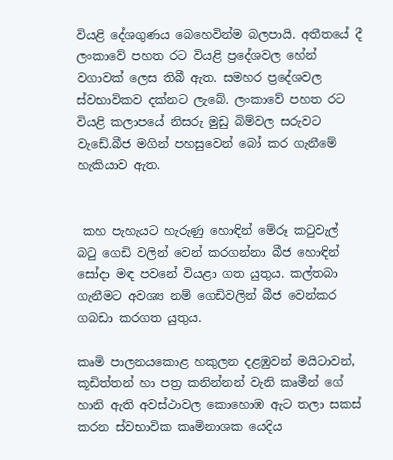වියළි දේශගුණය බෙහෙවින්ම බලපායි. අතීතයේ දී ලංකාවේ පහත රට වියළි ප්‍රදේශවල හේන් වගාවක් ලෙස තිබී ඇත. සමහර ප්‍රදේශවල ස්වභාවිකව දක්නට ලැබේ. ලංකාවේ පහත රට වියළි කලාපයේ නිසරු මුඩු බිම්වල සරුවට වැඩේ.බීජ මගින් පහසුවෙන් බෝ කර ගැනීමේ හැකියාව ඇත.


 කහ පැහැයට හැරුණු හොඳින් මේරූ කටුවැල් බටු ගෙඩි වලින් වෙන් කරගන්නා බීජ හොඳින් සෝදා මඳ පවනේ වියළා ගත යුතුය. කල්තබා ගැනීමට අවශ්‍ය නම් ගෙඩිවලින් බීජ වෙන්කර ගබඩා කරගත යුතුය.

කෘමි පාලනයකොළ හකුලන දළඹුවන් මයිටාවන්, කූඩිත්තන් හා පත්‍ර කනින්නන් වැනි කෘමීන් ගේ හානි ඇති අවස්ථාවල කොහොඹ ඇට තලා සකස් කරන ස්වභාවික කෘමිනාශක යෙදිය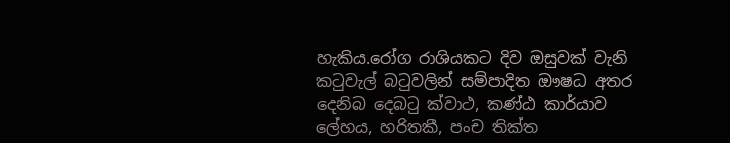හැකිය.රෝග රාශියකට දිව ඔසුවක් වැනි කටුවැල් බටුවලින් සම්පාදිත ඖෂධ අතර දෙනිබ දෙබටු ක්වාථ, කණ්ඨ කාර්යාව ලේහය, හරිතකී, පංච තික්ත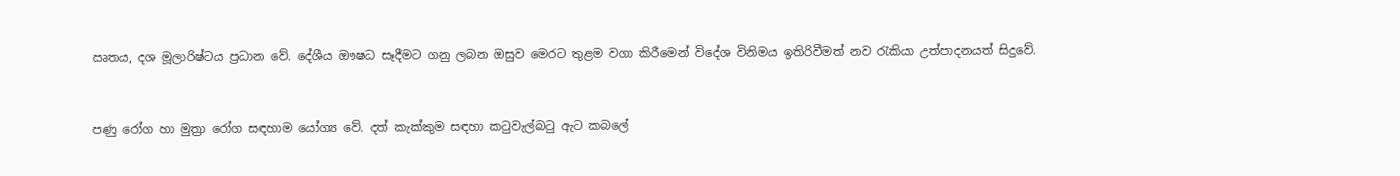ඍතය, දශ මූලාරිෂ්ටය ප්‍රධාන වේ. දේශීය ඖෂධ සෑදීමට ගනු ලබන ඔසුව මෙරට තුළම වගා කිරීමෙන් විදේශ විනිමය ඉතිරිවීමත් නව රැකියා උත්පාදනයත් සිදුවේ.


පණු රෝග හා මුත්‍රා රෝග සඳහාම යෝග්‍ය වේ. දත් කැක්කුම සඳහා කටුවැල්බටු ඇට කබලේ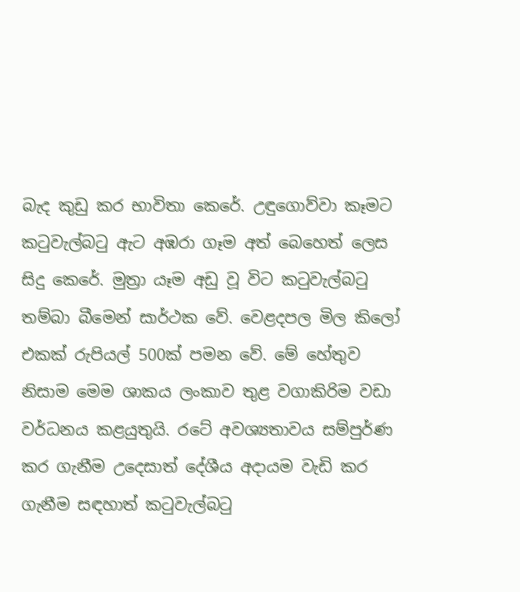බැද කුඩු කර භාවිතා කෙරේ. උඳුගොව්වා කෑමට කටුවැල්බටු ඇට අඹරා ගෑම අත් බෙහෙත් ලෙස සිදු කෙරේ. මුත්‍රා යෑම අඩු වූ විට කටුවැල්බටු තම්බා බීමෙන් සාර්ථක වේ. වෙළදපල මිල කිලෝ එකක් රුපියල් 500ක් පමන වේ. මේ හේතුව නිසාම මෙම ශාකය ලංකාව තුළ වගාකිරිම වඩා වර්ධනය කළයුතුයි. රටේ අවශ්‍යතාවය සම්පුර්ණ කර ගැනීම උදෙසාත් දේශීය අදායම වැඩි කර ගැනීම සඳහාත් කටුවැල්බටු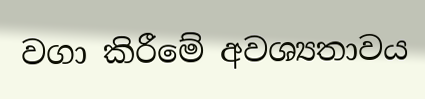වගා කිරීමේ අවශ්‍යතාවය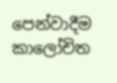පෙන්වාදීම කාලෝචිත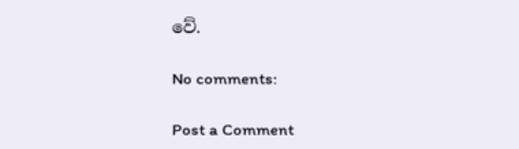වේ.

No comments:

Post a Comment